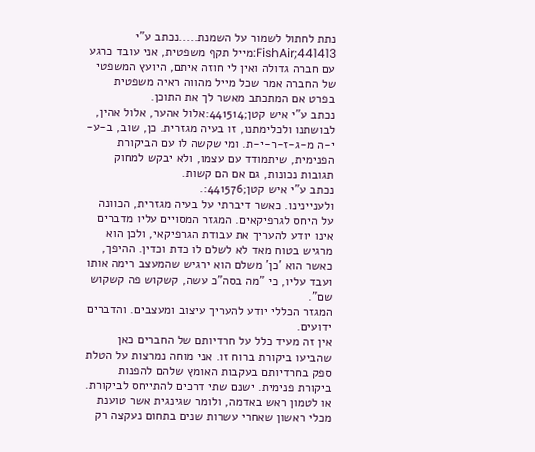נתת לחתול לשמור על השמנת.....נכתב ע"י FishAir;441413:מייל תקף משפטית, אני עובד כרגע עם חברה גדולה ואין לי חוזה איתם, היועץ המשפטי של החברה אמר שכל מייל מהווה ראיה משפטית בפרט אם המתכתב מאשר לך את התוכן.
נכתב ע"י איש קטן;441514:אלול אהער, אלול אהין, לבושתנו ולכלימתנו, זו בעיה מגזרית. כן, שוב, ב-ע-י-ה מ-ג-ז-ר-י-ת. ומי שקשה לו עם הביקורת הפנימית, שיתמודד עם עצמו, ולא יבקש למחוק תגובות נכונות, גם אם הם קשות.
נכתב ע"י איש קטן;441576:.
ולעניינינו. כאשר דיברתי על בעיה מגזרית, הכוונה על היחס לגרפיקאים. המגזר המסויים עליו מדברים אינו יודע להעריך את עבודת הגרפיקאי, ולכן הוא מרגיש בטוח מאד לא לשלם לו כדת וכדין. ההיפך, כאשר הוא 'כן' משלם הוא ירגיש שהמעצב רימה אותו ועבד עליו, כי "מה בסה"כ עשה, קשקוש פה קשקוש שם".
המגזר הכללי יודע להעריך עיצוב ומעצבים. והדברים ידועים.
אין זה מעיד כלל על חרדיותם של החברים כאן שהביעו ביקורת ברוח זו. אני מוחה נמרצות על הטלת ספק בחרדיותם בעקבות האומץ שלהם להפנות ביקורת פנימית. ישנם שתי דרכים להתייחס לביקורת. או לטמון ראש באדמה, ולומר שגינגית אשר טוענת מכלי ראשון שאחרי עשרות שנים בתחום נעקצה רק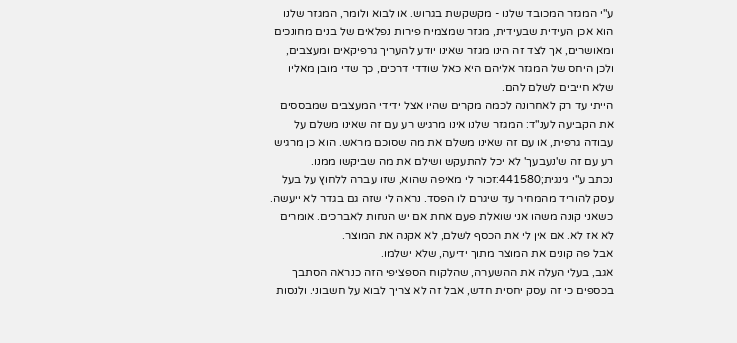ע"י המגזר המכובד שלנו - מקשקשת בגרוש. או לבוא ולומר, המגזר שלנו הוא אכן העידית שבעידית, מגזר שמצמיח פירות נפלאים של בנים מחונכים ומאושרים, אך לצד זה הינו מגזר שאינו יודע להעריך גרפיקאים ומעצבים, ולכן היחס של המגזר אליהם היא כאל שודדי דרכים, כך שדי מובן מאליו שלא חייבים לשלם להם.
הייתי עד רק לאחרונה לכמה מקרים שהיו אצל ידידי המעצבים שמבססים את הקביעה לענ"ד: המגזר שלנו אינו מרגיש רע עם זה שאינו משלם על עבודה גרפית, או עם זה שאינו משלם את מה שסוכם מראש. הוא כן מרגיש רע עם זה ש'נעבעך' לא יכל להתעקש ושילם את מה שביקשו ממנו.
נכתב ע"י גינגית;441580:זכור לי מאיפה שהוא, שזו עברה ללחוץ על בעל עסק להוריד מהמחיר עד שיגרם לו הפסד. נראה לי שזה גם בגדר לא ייעשה. כשאני קונה משהו אני שואלת פעם אחת אם יש הנחות לאברכים. אומרים לא אז לא. אם אין לי את הכסף לשלם, לא אקנה את המוצר.
אבל פה קונים את המוצר מתוך ידיעה, שלא ישלמו.
אגב, בעלי העלה את ההשערה, שהלקוח הספציפי הזה כנראה הסתבך בכספים כי זה עסק יחסית חדש, אבל זה לא צריך לבוא על חשבוני. ולנסות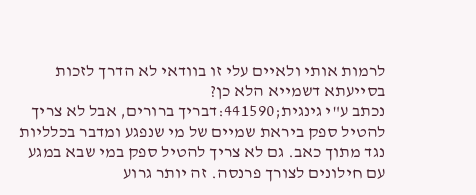לרמות אותי ולאיים עלי זו בוודאי לא הדרך לזכות בסייעתא דשמייא הלא כן?
נכתב ע"י גינגית;441590:דבריך ברורים, אבל לא צריך להטיל ספק ביראת שמיים של מי שנפגע ומדבר בכלליות נגד מתוך כאב. גם לא צריך להטיל ספק במי שבא במגע עם חילונים לצורך פרנסה. זה יותר גרוע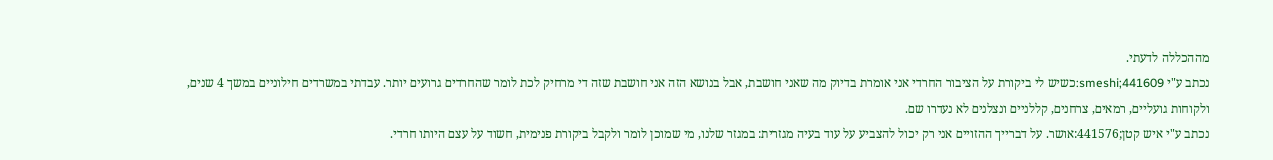מההכללה לדעתי.
נכתב ע"י smeshi;441609:כשיש לי ביקורת על הציבור החרדי אני אומרת בדיוק מה שאני חושבת, אבל בנושא הזה אני חושבת שזה די מרחיק לכת לומר שהחרדים גרועים יותר. עבדתי במשרדים חילוניים במשך 4 שנים, ולקוחות גועליים, רמאים, צרחנים, קללניים ונצלנים לא נעדרו שם.
נכתב ע"י איש קטן;441576:אושר. על דברייך ההזויים אני רק יכול להצביע על עוד בעיה מגזרית: במגזר שלנו, מי שמוכן לומר ולקבל ביקורת פנימית, חשוד על עצם היותו חרדי.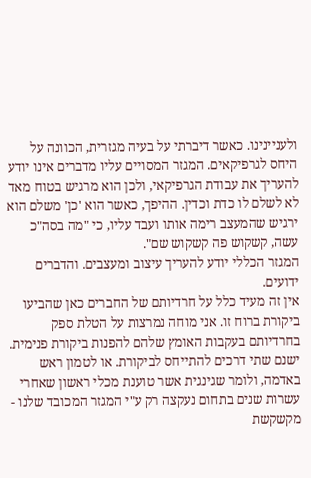ולעניינינו. כאשר דיברתי על בעיה מגזרית, הכוונה על היחס לגרפיקאים. המגזר המסויים עליו מדברים אינו יודע להעריך את עבודת הגרפיקאי, ולכן הוא מרגיש בטוח מאד לא לשלם לו כדת וכדין. ההיפך, כאשר הוא 'כן' משלם הוא ירגיש שהמעצב רימה אותו ועבד עליו, כי "מה בסה"כ עשה, קשקוש פה קשקוש שם".
המגזר הכללי יודע להעריך עיצוב ומעצבים. והדברים ידועים.
אין זה מעיד כלל על חרדיותם של החברים כאן שהביעו ביקורת ברוח זו. אני מוחה נמרצות על הטלת ספק בחרדיותם בעקבות האומץ שלהם להפנות ביקורת פנימית. ישנם שתי דרכים להתייחס לביקורת. או לטמון ראש באדמה, ולומר שגינגית אשר טוענת מכלי ראשון שאחרי עשרות שנים בתחום נעקצה רק ע"י המגזר המכובד שלנו - מקשקשת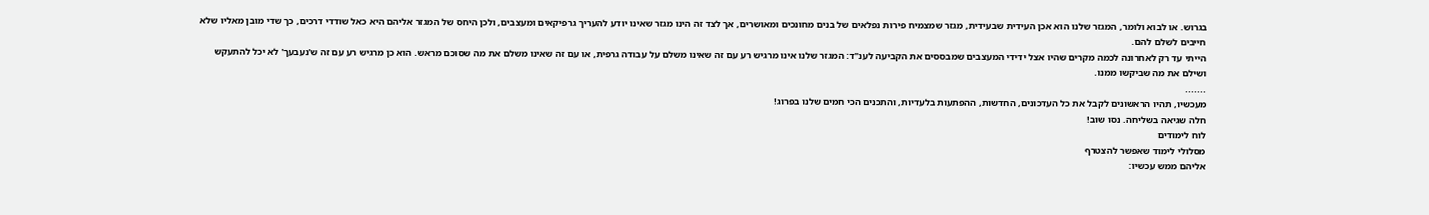בגרוש. או לבוא ולומר, המגזר שלנו הוא אכן העידית שבעידית, מגזר שמצמיח פירות נפלאים של בנים מחונכים ומאושרים, אך לצד זה הינו מגזר שאינו יודע להעריך גרפיקאים ומעצבים, ולכן היחס של המגזר אליהם היא כאל שודדי דרכים, כך שדי מובן מאליו שלא חייבים לשלם להם.
הייתי עד רק לאחרונה לכמה מקרים שהיו אצל ידידי המעצבים שמבססים את הקביעה לענ"ד: המגזר שלנו אינו מרגיש רע עם זה שאינו משלם על עבודה גרפית, או עם זה שאינו משלם את מה שסוכם מראש. הוא כן מרגיש רע עם זה ש'נעבעך' לא יכל להתעקש ושילם את מה שביקשו ממנו.
.......
מעכשיו, תהיו הראשונים לקבל את כל העדכונים, החדשות, ההפתעות בלעדיות, והתכנים הכי חמים שלנו בפרוג!
חלה שגיאה בשליחה. נסו שוב!
לוח לימודים
מסלולי לימוד שאפשר להצטרף
אליהם ממש עכשיו: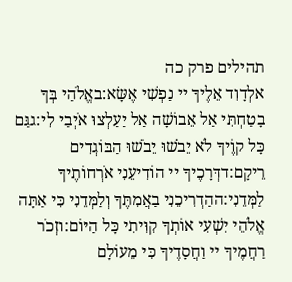תהילים פרק כה
אלְדָוִד אֵלֶיךָ יי נַפְשִׁי אֶשָּׂא:באֱלֹהַי בְּךָ בָטַחְתִּי אַל אֵבוֹשָׁה אַל יַעַלְצוּ אֹיְבַי לִי:גגַּם כָּל קוֶֹיךָ לֹא יֵבֹשׁוּ יֵבֹשׁוּ הַבּוֹגְדִים רֵיקָם:דדְּרָכֶיךָ יי הוֹדִיעֵנִי אֹרְחוֹתֶיךָ לַמְּדֵנִי:ההַדְרִיכֵנִי בַאֲמִתֶּךָ וְלַמְּדֵנִי כִּי אַתָּה אֱלֹהֵי יִשְׁעִי אוֹתְךָ קִוִּיתִי כָּל הַיּוֹם:וזְכֹר רַחֲמֶיךָ יי וַחֲסָדֶיךָ כִּי מֵעוֹלָם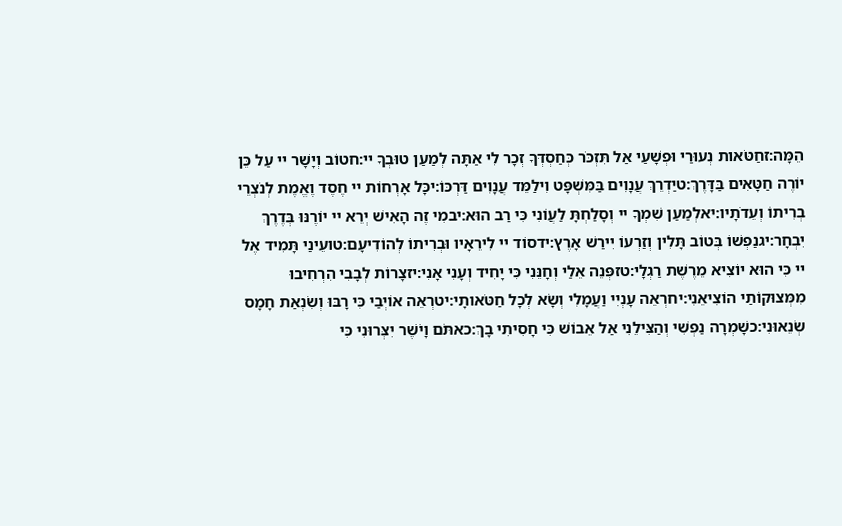הֵמָּה:זחַטֹּאות נְעוּרַי וּפְשָׁעַי אַל תִּזְכֹּר כְּחַסְדְּךָ זְכָר לִי אַתָּה לְמַעַן טוּבְךָ יי:חטוֹב וְיָשָׁר יי עַל כֵּן יוֹרֶה חַטָּאִים בַּדָּרֶךְ:טיַדְרֵךְ עֲנָוִים בַּמִּשְׁפָּט וִילַמֵּד עֲנָוִים דַּרְכּוֹ:יכָּל אָרְחוֹת יי חֶסֶד וֶאֱמֶת לְנֹצְרֵי בְרִיתוֹ וְעֵדֹתָיו:יאלְמַעַן שִׁמְךָ יי וְסָלַחְתָּ לַעֲוֹנִי כִּי רַב הוּא:יבמִי זֶה הָאִישׁ יְרֵא יי יוֹרֶנּוּ בְּדֶרֶךְ יִבְחָר:יגנַפְשׁוֹ בְּטוֹב תָּלִין וְזַרְעוֹ יִירַשׁ אָרֶץ:ידסוֹד יי לִירֵאָיו וּבְרִיתוֹ לְהוֹדִיעָם:טועֵינַי תָּמִיד אֶל יי כִּי הוּא יוֹצִיא מֵרֶשֶׁת רַגְלָי:טזפְּנֵה אֵלַי וְחָנֵּנִי כִּי יָחִיד וְעָנִי אָנִי:יזצָרוֹת לְבָבִי הִרְחִיבוּ מִמְּצוּקוֹתַי הוֹצִיאֵנִי:יחרְאֵה עָנְיִי וַעֲמָלִי וְשָׂא לְכָל חַטֹּאותָי:יטרְאֵה אוֹיְבַי כִּי רָבּוּ וְשִׂנְאַת חָמָס שְׂנֵאוּנִי:כשָׁמְרָה נַפְשִׁי וְהַצִּילֵנִי אַל אֵבוֹשׁ כִּי חָסִיתִי בָךְ:כאתֹּם וָיֹשֶׁר יִצְּרוּנִי כִּי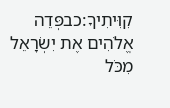קִוִּיתִיךָ:כבפְּדֵה אֱלֹהִים אֶת יִשְׂרָאֵל מִכֹּל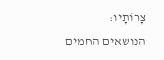צָרוֹתָיו:
הנושאים החמים